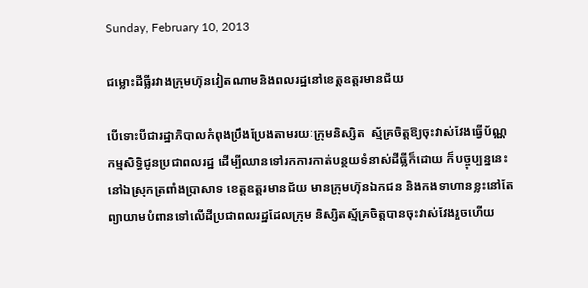Sunday, February 10, 2013

ជម្លោះដីធ្លីរវាងក្រុមហ៊ុនវៀតណាមនិងពលរដ្ឋនៅខេត្តឧត្តរមានជ័យ

បើទោះបីជារដ្ឋាភិបាលកំពុងប្រឹងប្រែងតាមរយៈក្រុមនិស្សិត  ស្ម័គ្រចិត្តឱ្យចុះវាស់វែងធ្វើប័ណ្ណកម្មសិទ្ធិជូនប្រជាពលរដ្ឋ ដើម្បីឈានទៅរកការកាត់បន្ថយទំនាស់ដីធ្លីក៏ដោយ ក៏បច្ចុប្បន្ននេះនៅឯស្រុកត្រពាំងប្រាសាទ ខេត្តឧត្តរមានជ័យ មានក្រុមហ៊ុនឯកជន និងកងទាហានខ្លះនៅតែព្យាយាមបំពានទៅលើដីប្រជាពលរដ្ឋដែលក្រុម និស្សិតស្ម័គ្រចិត្តបានចុះវាស់វែងរួចហើយ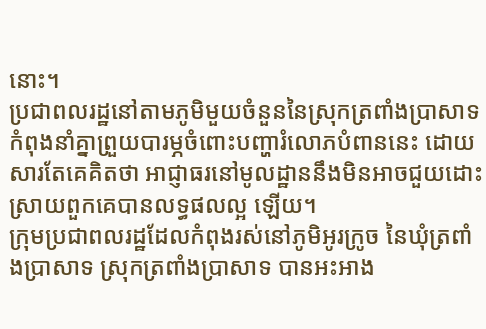នោះ។
ប្រជាពលរដ្ឋនៅតាមភូមិមួយចំនួននៃស្រុកត្រពាំងប្រាសាទ  កំពុងនាំគ្នាព្រួយបារម្ភចំពោះបញ្ហារំលោភបំពាននេះ ដោយសារតែគេគិតថា អាជ្ញាធរនៅមូលដ្ឋាននឹងមិនអាចជួយដោះស្រាយពួកគេបានលទ្ធផលល្អ ឡើយ។
ក្រុមប្រជាពលរដ្ឋដែលកំពុងរស់នៅភូមិអូរក្រូច នៃឃុំត្រពាំងប្រាសាទ ស្រុកត្រពាំងប្រាសាទ បានអះអាង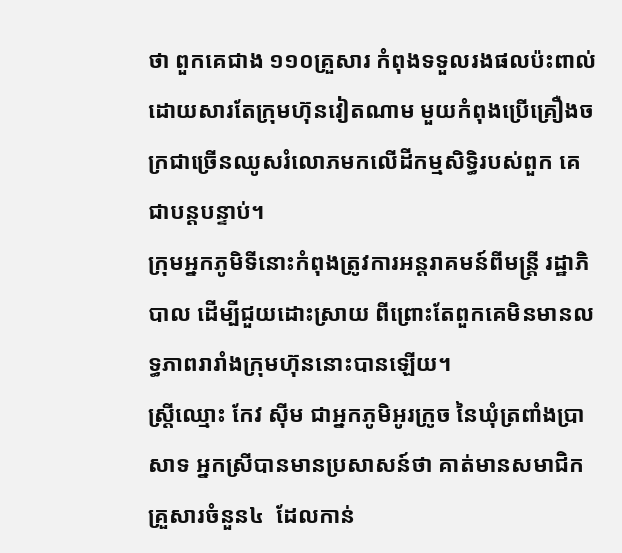ថា ពួកគេជាង ១១០គ្រួសារ កំពុងទទួលរងផលប៉ះពាល់ដោយសារតែក្រុមហ៊ុនវៀតណាម មួយកំពុងប្រើគ្រឿងចក្រជាច្រើនឈូសរំលោភមកលើដីកម្មសិទ្ធិរបស់ពួក គេជាបន្តបន្ទាប់។
ក្រុមអ្នកភូមិទីនោះកំពុងត្រូវការអន្តរាគមន៍ពីមន្ត្រី រដ្ឋាភិបាល ដើម្បីជួយដោះស្រាយ ពីព្រោះតែពួកគេមិនមានលទ្ធភាពរារាំងក្រុមហ៊ុននោះបានឡើយ។
ស្ត្រីឈ្មោះ កែវ ស៊ីម ជាអ្នកភូមិអូរក្រូច នៃឃុំត្រពាំងប្រាសាទ អ្នកស្រីបានមានប្រសាសន៍ថា គាត់មានសមាជិកគ្រួសារចំនួន៤  ដែលកាន់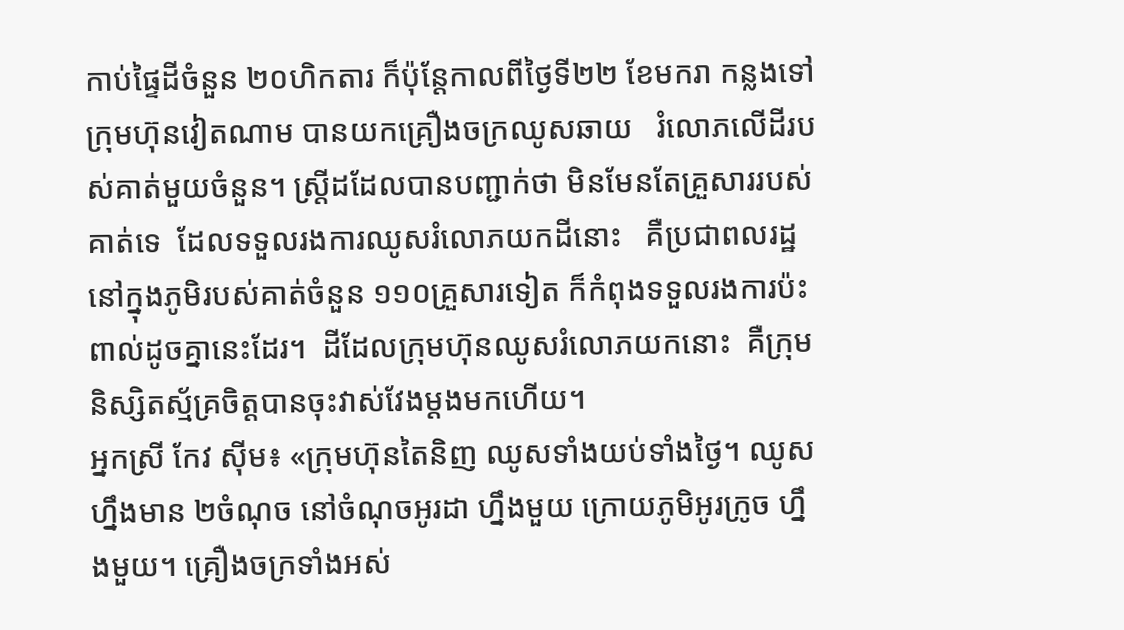កាប់ផ្ទៃដីចំនួន ២០ហិកតារ ក៏ប៉ុន្តែកាលពីថ្ងៃទី២២ ខែមករា កន្លងទៅ ក្រុមហ៊ុនវៀតណាម បានយកគ្រឿងចក្រឈូសឆាយ   រំលោភលើដីរបស់គាត់មួយចំនួន។ ស្ត្រីដដែលបានបញ្ជាក់ថា មិនមែនតែគ្រួសាររបស់គាត់ទេ  ដែលទទួលរងការឈូសរំលោភយកដីនោះ   គឺប្រជាពលរដ្ឋនៅក្នុងភូមិរបស់គាត់ចំនួន ១១០គ្រួសារទៀត ក៏កំពុងទទួលរងការប៉ះពាល់ដូចគ្នានេះដែរ។  ដីដែលក្រុមហ៊ុនឈូសរំលោភយកនោះ  គឺក្រុមនិស្សិតស្ម័គ្រចិត្តបានចុះវាស់វែងម្ដងមកហើយ។
អ្នកស្រី កែវ ស៊ីម៖ «ក្រុមហ៊ុនតៃនិញ ឈូសទាំងយប់ទាំងថ្ងៃ។ ឈូសហ្នឹងមាន ២ចំណុច នៅចំណុចអូរដា ហ្នឹងមួយ ក្រោយភូមិអូរក្រូច ហ្នឹងមួយ។ គ្រឿងចក្រទាំងអស់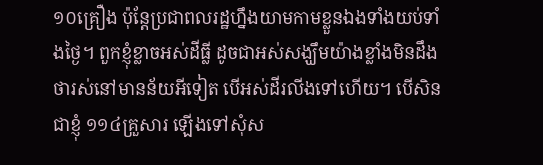១០គ្រឿង ប៉ុន្តែប្រជាពលរដ្ឋហ្នឹងយាមកាមខ្លួនឯងទាំងយប់ទាំងថ្ងៃ។ ពួកខ្ញុំខ្លាចអស់ដីធ្លី ដូចជាអស់សង្ឃឹមយ៉ាងខ្លាំងមិនដឹងថារស់នៅមានន័យអីទៀត បើអស់ដីរលីងទៅហើយ។ បើសិនជាខ្ញុំ ១១៤គ្រួសារ ឡើងទៅសុំស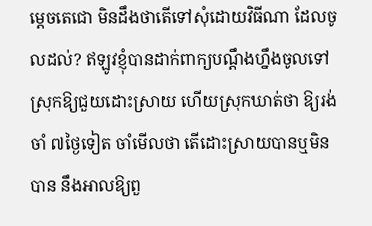ម្ដេចតេជោ មិនដឹងថាតើទៅសុំដោយវិធីណា ដែលចូលដល់? ឥឡូវខ្ញុំបានដាក់ពាក្យបណ្ដឹងហ្នឹងចូលទៅស្រុកឱ្យជួយដោះស្រាយ ហើយស្រុកឃាត់ថា ឱ្យរង់ចាំ ៧ថ្ងៃទៀត ចាំមើលថា តើដោះស្រាយបានឬមិនបាន នឹងអាលឱ្យពួ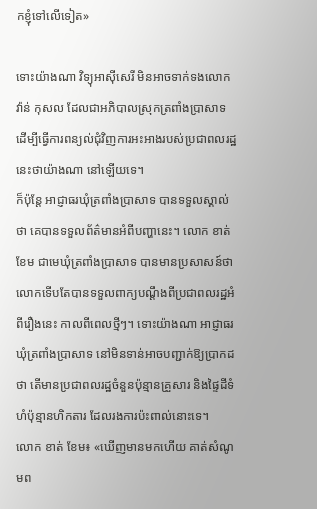កខ្ញុំទៅលើទៀត»

ទោះយ៉ាងណា វិទ្យុអាស៊ីសេរី មិនអាចទាក់ទងលោក វ៉ាន់ កុសល ដែលជាអភិបាលស្រុកត្រពាំងប្រាសាទ ដើម្បីធ្វើការពន្យល់ជុំវិញការអះអាងរបស់ប្រជាពលរដ្ឋនេះថាយ៉ាងណា នៅឡើយទេ។
ក៏ប៉ុន្តែ អាជ្ញាធរឃុំត្រពាំងប្រាសាទ បានទទួលស្គាល់ថា គេបានទទួលព័ត៌មានអំពីបញ្ហានេះ។ លោក ខាត់ ខែម ជាមេឃុំត្រពាំងប្រាសាទ បានមានប្រសាសន៍ថា លោកទើបតែបានទទួលពាក្យបណ្ដឹងពីប្រជាពលរដ្ឋអំពីរឿងនេះ កាលពីពេលថ្មីៗ។ ទោះយ៉ាងណា អាជ្ញាធរឃុំត្រពាំងប្រាសាទ នៅមិនទាន់អាចបញ្ជាក់ឱ្យប្រាកដថា តើមានប្រជាពលរដ្ឋចំនួនប៉ុន្មានគ្រួសារ និងផ្ទៃដីទំហំប៉ុន្មានហិកតារ ដែលរងការប៉ះពាល់នោះទេ។
លោក ខាត់ ខែម៖ «ឃើញមានមកហើយ គាត់សំណូមព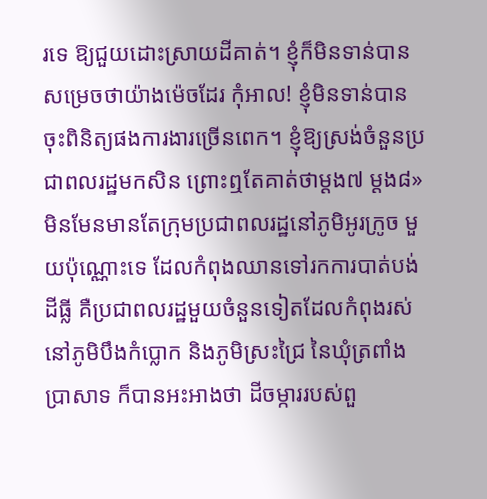រទេ ឱ្យជួយដោះស្រាយដីគាត់។ ខ្ញុំក៏មិនទាន់បានសម្រេចថាយ៉ាងម៉េចដែរ កុំអាល! ខ្ញុំមិនទាន់បានចុះពិនិត្យផងការងារច្រើនពេក។ ខ្ញុំឱ្យស្រង់ចំនួនប្រជាពលរដ្ឋមកសិន ព្រោះឮតែគាត់ថាម្ដង៧ ម្ដង៨»
មិនមែនមានតែក្រុមប្រជាពលរដ្ឋនៅភូមិអូរក្រូច មួយប៉ុណ្ណោះទេ ដែលកំពុងឈានទៅរកការបាត់បង់ដីធ្លី គឺប្រជាពលរដ្ឋមួយចំនួនទៀតដែលកំពុងរស់នៅភូមិបឹងកំប្លោក និងភូមិស្រះជ្រៃ នៃឃុំត្រពាំងប្រាសាទ ក៏បានអះអាងថា ដីចម្ការរបស់ពួ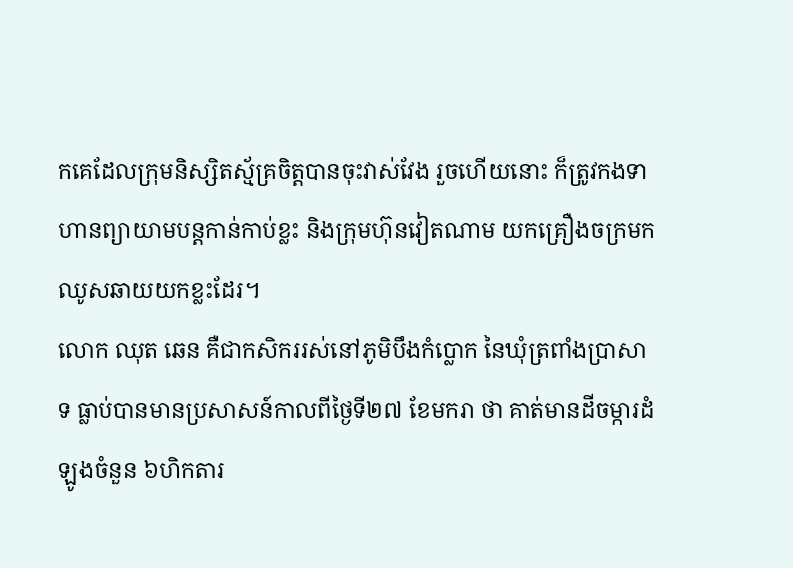កគេដែលក្រុមនិស្សិតស្ម័គ្រចិត្តបានចុះវាស់វែង រួចហើយនោះ ក៏ត្រូវកងទាហានព្យាយាមបន្តកាន់កាប់ខ្លះ និងក្រុមហ៊ុនវៀតណាម យកគ្រឿងចក្រមកឈូសឆាយយកខ្លះដែរ។
លោក ឈុត ឆេន គឺជាកសិកររស់នៅភូមិបឹងកំប្លោក នៃឃុំត្រពាំងប្រាសាទ ធ្លាប់បានមានប្រសាសន៍កាលពីថ្ងៃទី២៧ ខែមករា ថា គាត់មានដីចម្ការដំឡូងចំនួន ៦ហិកតារ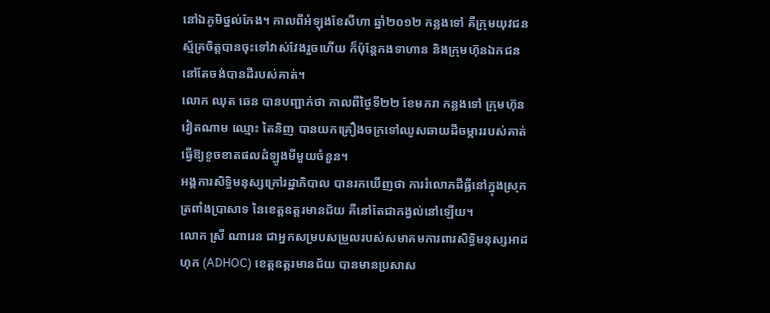នៅឯភូមិថ្នល់កែង។ កាលពីអំឡុងខែសីហា ឆ្នាំ២០១២ កន្លងទៅ គឺក្រុមយុវជនស្ម័គ្រចិត្តបានចុះទៅវាស់វែងរួចហើយ ក៏ប៉ុន្តែកងទាហាន និងក្រុមហ៊ុនឯកជននៅតែចង់បានដីរបស់គាត់។
លោក ឈុត ឆេន បានបញ្ជាក់ថា កាលពីថ្ងៃទី២២ ខែមករា កន្លងទៅ ក្រុមហ៊ុនវៀតណាម ឈ្មោះ តៃនិញ បានយកគ្រឿងចក្រទៅឈូសឆាយដីចម្ការរបស់គាត់ ធ្វើឱ្យខូចខាតផលដំឡូងមីមួយចំនួន។
អង្គការសិទ្ធិមនុស្សក្រៅរដ្ឋាភិបាល បានរកឃើញថា ការរំលោភដីធ្លីនៅក្នុងស្រុកត្រពាំងប្រាសាទ នៃខេត្តឧត្តរមានជ័យ គឺនៅតែជាកង្វល់នៅឡើយ។
លោក ស្រី ណារេន ជាអ្នកសម្របសម្រួលរបស់សមាគមការពារសិទ្ធិមនុស្សអាដហុក (ADHOC) ខេត្តឧត្តរមានជ័យ បានមានប្រសាស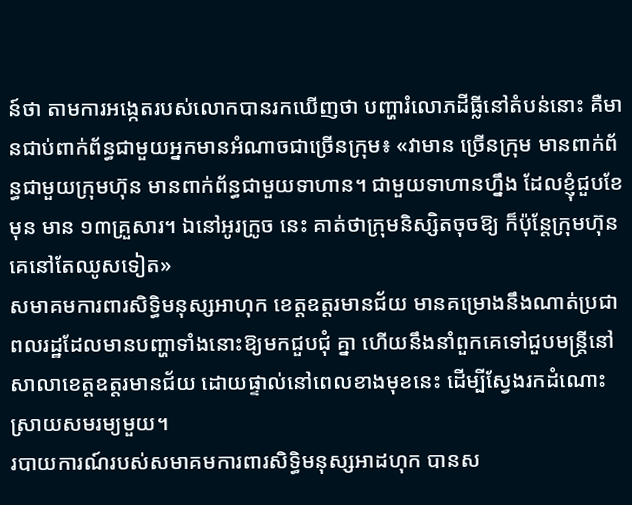ន៍ថា តាមការអង្កេតរបស់លោកបានរកឃើញថា បញ្ហារំលោភដីធ្លីនៅតំបន់នោះ គឺមានជាប់ពាក់ព័ន្ធជាមួយអ្នកមានអំណាចជាច្រើនក្រុម៖ «វាមាន ច្រើនក្រុម មានពាក់ព័ន្ធជាមួយក្រុមហ៊ុន មានពាក់ព័ន្ធជាមួយទាហាន។ ជាមួយទាហានហ្នឹង ដែលខ្ញុំជួបខែមុន មាន ១៣គ្រួសារ។ ឯនៅអូរក្រូច នេះ គាត់ថាក្រុមនិស្សិតចុចឱ្យ ក៏ប៉ុន្តែក្រុមហ៊ុនគេនៅតែឈូសទៀត»
សមាគមការពារសិទ្ធិមនុស្សអាហុក ខេត្តឧត្តរមានជ័យ មានគម្រោងនឹងណាត់ប្រជាពលរដ្ឋដែលមានបញ្ហាទាំងនោះឱ្យមកជួបជុំ គ្នា ហើយនឹងនាំពួកគេទៅជួបមន្ត្រីនៅសាលាខេត្តឧត្តរមានជ័យ ដោយផ្ទាល់នៅពេលខាងមុខនេះ ដើម្បីស្វែងរកដំណោះស្រាយសមរម្យមួយ។
របាយការណ៍របស់សមាគមការពារសិទ្ធិមនុស្សអាដហុក បានស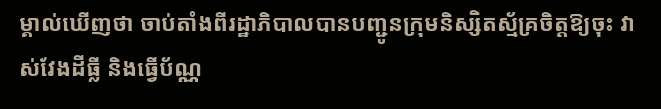ម្គាល់ឃើញថា ចាប់តាំងពីរដ្ឋាភិបាលបានបញ្ជូនក្រុមនិស្សិតស្ម័គ្រចិត្តឱ្យចុះ វាស់វែងដីធ្លី និងធ្វើប័ណ្ណ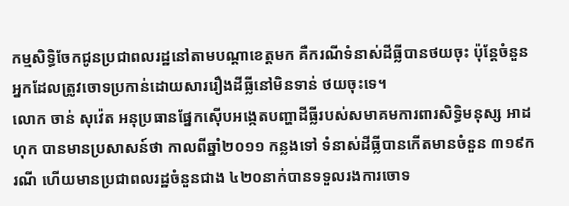កម្មសិទ្ធិចែកជូនប្រជាពលរដ្ឋនៅតាមបណ្ដាខេត្តមក គឺករណីទំនាស់ដីធ្លីបានថយចុះ ប៉ុន្តែចំនួនអ្នកដែលត្រូវចោទប្រកាន់ដោយសាររឿងដីធ្លីនៅមិនទាន់ ថយចុះទេ។
លោក ចាន់ សុវ៉េត អនុប្រធានផ្នែកស៊ើបអង្កេតបញ្ហាដីធ្លីរបស់សមាគមការពារសិទ្ធិមនុស្ស អាដហុក បានមានប្រសាសន៍ថា កាលពីឆ្នាំ២០១១ កន្លងទៅ ទំនាស់ដីធ្លីបានកើតមានចំនួន ៣១៩ករណី ហើយមានប្រជាពលរដ្ឋចំនួនជាង ៤២០នាក់បានទទួលរងការចោទ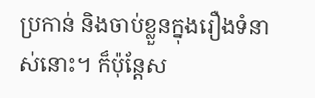ប្រកាន់ និងចាប់ខ្លួនក្នុងរឿងទំនាស់នោះ។ ក៏ប៉ុន្តែស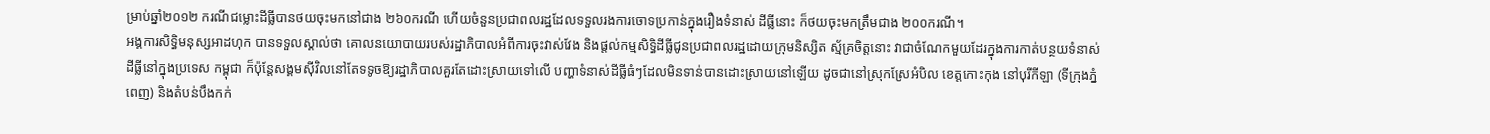ម្រាប់ឆ្នាំ២០១២ ករណីជម្លោះដីធ្លីបានថយចុះមកនៅជាង ២៦០ករណី ហើយចំនួនប្រជាពលរដ្ឋដែលទទួលរងការចោទប្រកាន់ក្នុងរឿងទំនាស់ ដីធ្លីនោះ ក៏ថយចុះមកត្រឹមជាង ២០០ករណី។
អង្គការសិទ្ធិមនុស្សអាដហុក បានទទួលស្គាល់ថា គោលនយោបាយរបស់រដ្ឋាភិបាលអំពីការចុះវាស់វែង និងផ្ដល់កម្មសិទ្ធិដីធ្លីជូនប្រជាពលរដ្ឋដោយក្រុមនិស្សិត ស្ម័គ្រចិត្តនោះ វាជាចំណែកមួយដែរក្នុងការកាត់បន្ថយទំនាស់ដីធ្លីនៅក្នុងប្រទេស កម្ពុជា ក៏ប៉ុន្តែសង្គមស៊ីវិលនៅតែទទូចឱ្យរដ្ឋាភិបាលគួរតែដោះស្រាយទៅលើ បញ្ហាទំនាស់ដីធ្លីធំៗដែលមិនទាន់បានដោះស្រាយនៅឡើយ ដូចជានៅស្រុកស្រែអំបិល ខេត្តកោះកុង នៅបុរីកីឡា (ទីក្រុងភ្នំពេញ) និងតំបន់បឹងកក់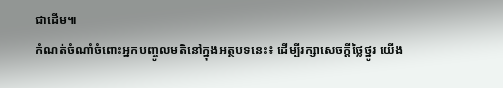ជាដើម៕
កំណត់ចំណាំចំពោះអ្នកបញ្ចូលមតិនៅក្នុងអត្ថបទនេះ៖ ដើម្បីរក្សាសេចក្ដីថ្លៃថ្នូរ យើង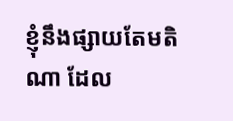ខ្ញុំនឹងផ្សាយតែមតិណា ដែល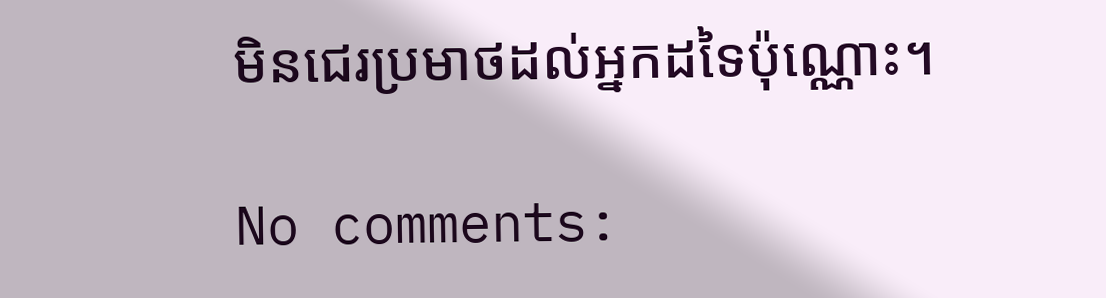មិនជេរប្រមាថដល់អ្នកដទៃប៉ុណ្ណោះ។

No comments: